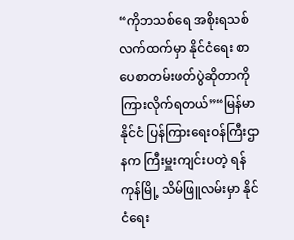“ကိုဘသစ်ရေ အစိုးရသစ် လက်ထက်မှာ နိုင်ငံရေး စာပေစာတမ်းဖတ်ပွဲဆိုတာကို ကြားလိုက်ရတယ်”“မြန်မာနိုင်ငံ ပြန်ကြားရေးဝန်ကြီးဌာနက ကြီးမှူးကျင်းပတဲ့ ရန်ကုန်မြို့ သိမ်ဖြူလမ်းမှာ နိုင်ငံရေး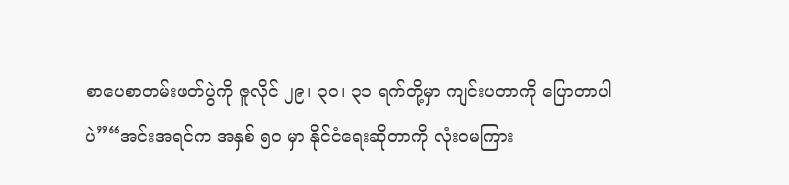စာပေစာတမ်းဖတ်ပွဲကို ဇူလိုင် ၂၉၊ ၃၀၊ ၃၁ ရက်တို့မှာ ကျင်းပတာကို ပြောတာပါပဲ”“အင်းအရင်က အနှစ် ၅၀ မှာ နိုင်ငံရေးဆိုတာကို လုံးဝမကြား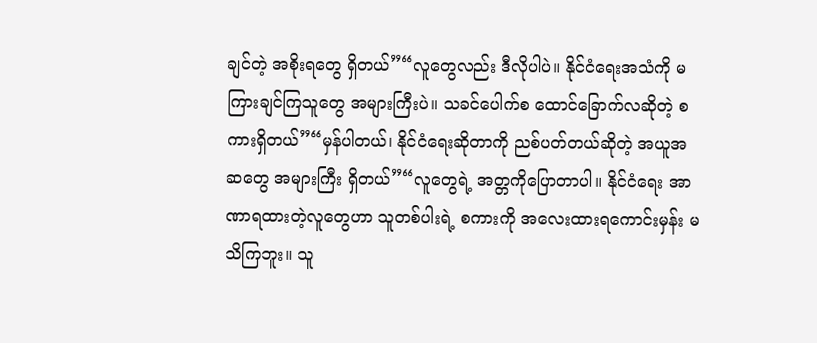ချင်တဲ့ အစိုးရတွေ ရှိတယ်”“လူတွေလည်း ဒီလိုပါပဲ။ နိုင်ငံရေးအသံကို မကြားချင်ကြသူတွေ အများကြီးပဲ။ သခင်ပေါက်စ ထောင်ခြောက်လဆိုတဲ့ စကားရှိတယ်”“မှန်ပါတယ်၊ နိုင်ငံရေးဆိုတာကို ညစ်ပတ်တယ်ဆိုတဲ့ အယူအဆတွေ အများကြီး ရှိတယ်”“လူတွေရဲ့ အတ္တကိုပြောတာပါ။ နိုင်ငံရေး အာဏာရထားတဲ့လူတွေဟာ သူတစ်ပါးရဲ့ စကားကို အလေးထားရကောင်းမှန်း မသိကြဘူး။ သူ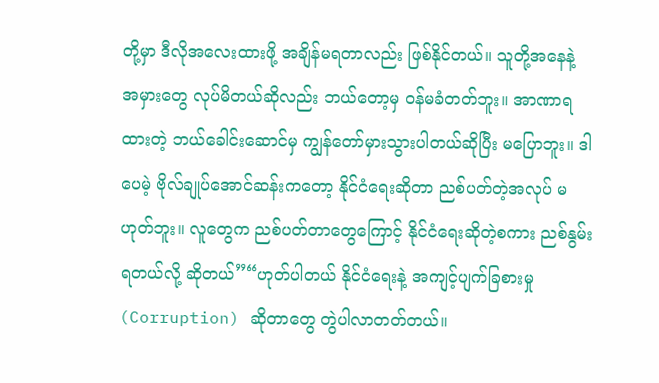တို့မှာ ဒီလိုအလေးထားဖို့ အချိန်မရတာလည်း ဖြစ်နိုင်တယ်။ သူတို့အနေနဲ့ အမှားတွေ လုပ်မိတယ်ဆိုလည်း ဘယ်တော့မှ ဝန်မခံတတ်ဘူး။ အာဏာရထားတဲ့ ဘယ်ခေါင်းဆောင်မှ ကျွန်တော်မှားသွားပါတယ်ဆိုပြီး မပြောဘူး။ ဒါပေမဲ့ ဗိုလ်ချုပ်အောင်ဆန်းကတော့ နိုင်ငံရေးဆိုတာ ညစ်ပတ်တဲ့အလုပ် မဟုတ်ဘူး။ လူတွေက ညစ်ပတ်တာတွေကြောင့် နိုင်ငံရေးဆိုတဲ့စကား ညစ်နွမ်းရတယ်လို့ ဆိုတယ်”“ဟုတ်ပါတယ် နိုင်ငံရေးနဲ့ အကျင့်ပျက်ခြစားမှု (Corruption) ဆိုတာတွေ တွဲပါလာတတ်တယ်။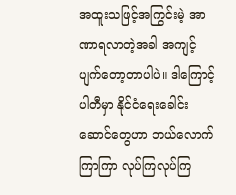အထူးသဖြင့်အကြွင်းမဲ့ အာဏာရလာတဲ့အခါ အကျင့်ပျက်တော့တာပါပဲ။ ဒါကြောင့် ပါတီမှာ နိုင်ငံရေးခေါင်းဆောင်တွေဟာ ဘယ်လောက်ကြာကြာ လုပ်ကြလုပ်ကြ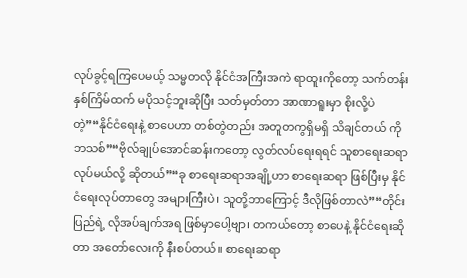လုပ်ခွင့်ရကြပေမယ့် သမ္မတလို နိုင်ငံအကြီးအကဲ ရာထူးကိုတော့ သက်တန်းနှစ်ကြိမ်ထက် မပိုသင့်ဘူးဆိုပြီး သတ်မှတ်တာ အာဏာရူးမှာ စိုးလို့ပဲတဲ့”“နိုင်ငံရေးနဲ့ စာပေဟာ တစ်တွဲတည်း အတူတကွရှိမရှိ သိချင်တယ် ကိုဘသစ်”“ဗိုလ်ချုပ်အောင်ဆန်းကတော့ လွတ်လပ်ရေးရရင် သူစာရေးဆရာ လုပ်မယ်လို့ ဆိုတယ်”“ခု စာရေးဆရာအချို့ဟာ စာရေးဆရာ ဖြစ်ပြီးမှ နိုင်ငံရေးလုပ်တာတွေ အများကြီးပဲ၊ သူတို့ဘာကြောင့် ဒီလိုဖြစ်တာလဲ”“တိုင်းပြည်ရဲ့ လိုအပ်ချက်အရ ဖြစ်မှာပေါ့ဗျာ၊ တကယ်တော့ စာပေနဲ့ နိုင်ငံရေးဆိုတာ အတော်လေးကို နီးစပ်တယ်။ စာရေးဆရာ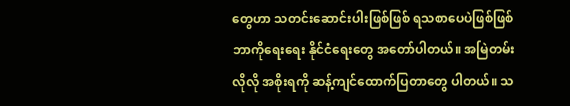တွေဟာ သတင်းဆောင်းပါးဖြစ်ဖြစ် ရသစာပေပဲဖြစ်ဖြစ် ဘာကိုရေးရေး နိုင်ငံရေးတွေ အတော်ပါတယ်။ အမြဲတမ်းလိုလို အစိုးရကို ဆန့်ကျင်ထောက်ပြတာတွေ ပါတယ်။ သ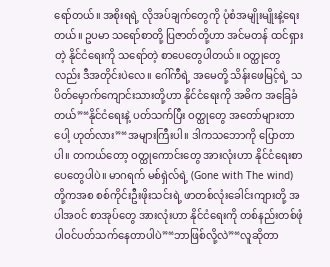ရော်တယ်။ အစိုးရရဲ့ လိုအပ်ချက်တွေကို ပုံစံအမျိုးမျိုးနဲ့ရေးတယ်။ ဥပမာ သရော်စာတို့ ပြဇာတ်တို့ဟာ အင်မတန် ထင်ရှားတဲ့ နိုင်ငံရေးကို သရော်တဲ့ စာပေတွေပါတယ်။ ဝတ္ထုတွေလည်း ဒီအတိုင်းပဲလေ။ ဂေါ်ကီရဲ့ အမေတို့ သိန်းဖေမြင့်ရဲ့ သပိတ်မှောက်ကျောင်းသားတို့ဟာ နိုင်ငံရေးကို အဓိက အခြေခံတယ်”“နိုင်ငံရေးနဲ့ ပတ်သက်ပြီး ဝတ္ထုတွေ အတော်များတာပေါ့ ဟုတ်လား”“အများကြီးပါ။ ဒါကသဘောကို ပြောတာပါ။ တကယ်တော့ ဝတ္ထုကောင်းတွေ အားလုံးဟာ နိုင်ငံရေးစာပေတွေပါပဲ။ မာဂရက် မစ်ရှဲလ်ရဲ့ (Gone with The wind) တို့ကအစ စစ်ကိုင်းဦးဖိုးသင်းရဲ့ ဖာတစ်လုံးခေါင်းကျားတို့ အပါအဝင် စာအုပ်တွေ အားလုံးဟာ နိုင်ငံရေးကို တစ်နည်းတစ်ဖုံ ပါဝင်ပတ်သက်နေတာပါပဲ”“ဘာဖြစ်လို့လဲ”“လူဆိုတာ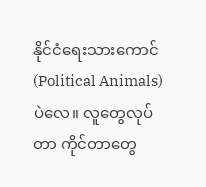နိုင်ငံရေးသားကောင် (Political Animals) ပဲလေ။ လူတွေလုပ်တာ ကိုင်တာတွေ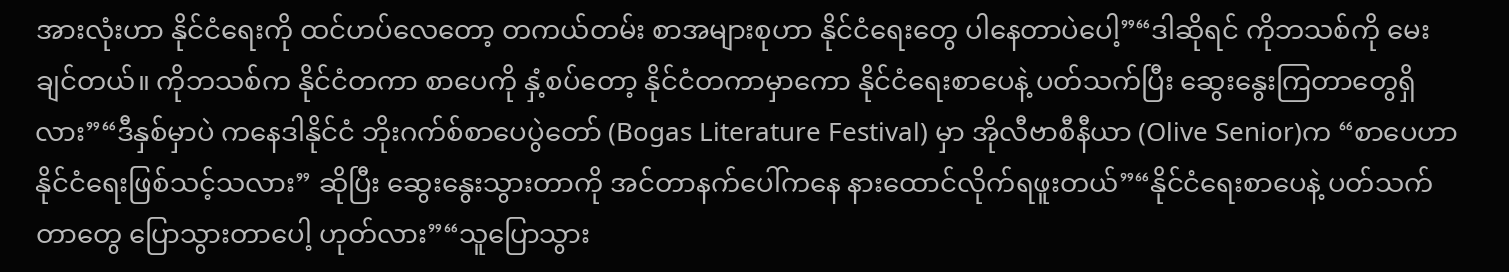အားလုံးဟာ နိုင်ငံရေးကို ထင်ဟပ်လေတော့ တကယ်တမ်း စာအများစုဟာ နိုင်ငံရေးတွေ ပါနေတာပဲပေါ့”“ဒါဆိုရင် ကိုဘသစ်ကို မေးချင်တယ်။ ကိုဘသစ်က နိုင်ငံတကာ စာပေကို နှံ့စပ်တော့ နိုင်ငံတကာမှာကော နိုင်ငံရေးစာပေနဲ့ ပတ်သက်ပြီး ဆွေးနွေးကြတာတွေရှိလား”“ဒီနှစ်မှာပဲ ကနေဒါနိုင်ငံ ဘိုးဂက်စ်စာပေပွဲတော် (Bogas Literature Festival) မှာ အိုလီဗာစီနီယာ (Olive Senior)က “စာပေဟာ နိုင်ငံရေးဖြစ်သင့်သလား” ဆိုပြီး ဆွေးနွေးသွားတာကို အင်တာနက်ပေါ်ကနေ နားထောင်လိုက်ရဖူးတယ်”“နိုင်ငံရေးစာပေနဲ့ ပတ်သက်တာတွေ ပြောသွားတာပေါ့ ဟုတ်လား”“သူပြောသွား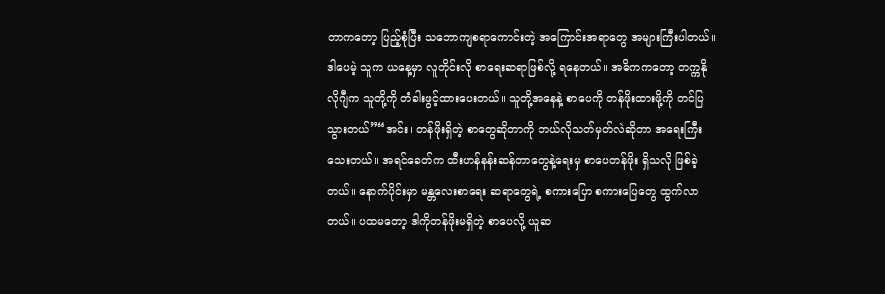တာကတော့ ပြည့်စုံပြီး သဘောကျစရာကောင်းတဲ့ အကြောင်းအရာတွေ အများကြီးပါတယ်။ ဒါပေမဲ့ သူက ယနေ့မှာ လူတိုင်းလို စာရေးဆရာဖြစ်လို့ ရနေတယ်။ အဓိကကတော့ တက္ကနိုလိုဂျီက သူတို့ကို တံခါးဖွင့်ထားပေးတယ်။ သူတို့အနေနဲ့ စာပေကို တန်ဖိုးထားဖို့ကို တင်ပြသွားတယ်”“အင်း၊ တန်ဖိုးရှိတဲ့ စာတွေဆိုတာကို ဘယ်လိုသတ်မှတ်လဲဆိုတာ အရေးကြီးသေးတယ်။ အရင်ခေတ်က ထီးဟန်နန်းဆန်တာတွေနဲ့ရေးမှ စာပေတန်ဖိုး ရှိသလို ဖြစ်ခဲ့တယ်။ နောက်ပိုင်းမှာ မန္တလေးစာရေး ဆရာတွေရဲ့ စကားပြော စကားပြေတွေ ထွက်လာတယ်။ ပထမတော့ ဒါကိုတန်ဖိုးမရှိတဲ့ စာပေလို့ ယူဆ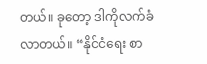တယ်။ ခုတော့ ဒါကိုလက်ခံလာတယ်။ “နိုင်ငံရေး စာ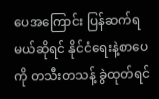ပေအကြောင်း ပြန်ဆက်ရမယ်ဆိုရင် နိုင်ငံရေးနဲ့စာပေကို တသီးတသန့် ခွဲထုတ်ရင်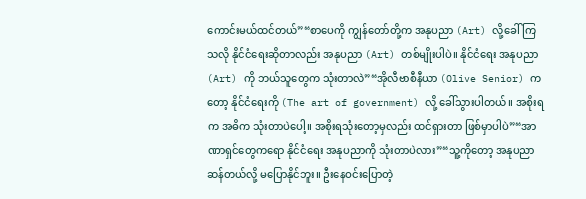ကောင်းမယ်ထင်တယ်”“စာပေကို ကျွန်တော်တို့က အနုပညာ (Art) လို့ခေါ်ကြသလို နိုင်ငံရေးဆိုတာလည်း အနုပညာ (Art) တစ်မျိုးပါပဲ။ နိုင်ငံရေး အနုပညာ (Art) ကို ဘယ်သူတွေက သုံးတာလဲ”“အိုလီဗာစီနီယာ (Olive Senior) ကတော့ နိုင်ငံရေးကို (The art of government) လို့ ခေါ်သွားပါတယ်။ အစိုးရက အဓိက သုံးတာပဲပေါ့။ အစိုးရသုံးတော့မှလည်း ထင်ရှားတာ ဖြစ်မှာပါပဲ”“အာဏာရှင်တွေကရော နိုင်ငံရေး အနုပညာကို သုံးတာပဲလား”“သူ့ကိုတော့ အနုပညာဆန်တယ်လို့ မပြောနိုင်ဘူး။ ဦးနေဝင်းပြောတဲ့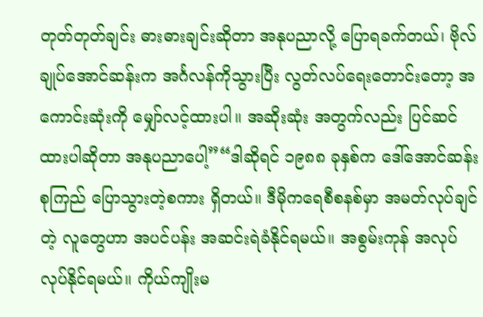တုတ်တုတ်ချင်း ဓားဓားချင်းဆိုတာ အနုပညာလို့ ပြောရခက်တယ်၊ ဗိုလ်ချုပ်အောင်ဆန်းက အင်္ဂလန်ကိုသွားပြီး လွတ်လပ်ရေးတောင်းတော့ အကောင်းဆုံးကို မျှော်လင့်ထားပါ။ အဆိုးဆုံး အတွက်လည်း ပြင်ဆင်ထားပါဆိုတာ အနုပညာပေါ့”“ဒါဆိုရင် ၁၉၈၈ ခုနှစ်က ဒေါ်အောင်ဆန်းစုကြည် ပြောသွားတဲ့စကား ရှိတယ်။ ဒီမိုကရေစီစနစ်မှာ အမတ်လုပ်ချင်တဲ့ လူတွေဟာ အပင်ပန်း အဆင်းရဲခံနိုင်ရမယ်။ အစွမ်းကုန် အလုပ်လုပ်နိုင်ရမယ်။ ကိုယ်ကျိုးမ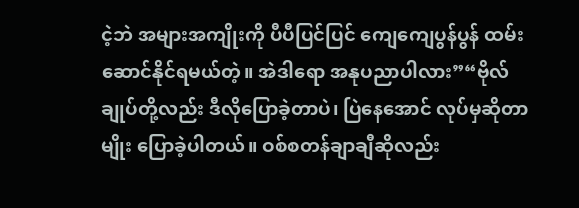ငဲ့ဘဲ အများအကျိုးကို ပီပီပြင်ပြင် ကျေကျေပွန်ပွန် ထမ်းဆောင်နိုင်ရမယ်တဲ့။ အဲဒါရော အနုပညာပါလား”“ဗိုလ်ချုပ်တို့လည်း ဒီလိုပြောခဲ့တာပဲ၊ ပြဲနေအောင် လုပ်မှဆိုတာမျိုး ပြောခဲ့ပါတယ်။ ဝစ်စတန်ချာချီဆိုလည်း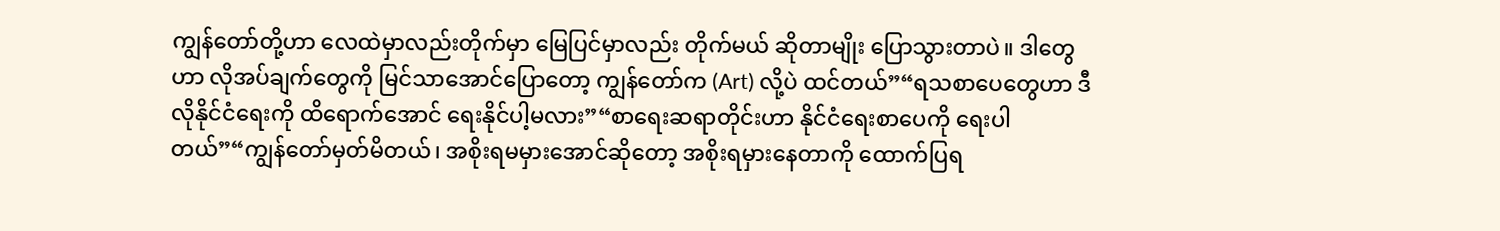ကျွန်တော်တို့ဟာ လေထဲမှာလည်းတိုက်မှာ မြေပြင်မှာလည်း တိုက်မယ် ဆိုတာမျိုး ပြောသွားတာပဲ။ ဒါတွေဟာ လိုအပ်ချက်တွေကို မြင်သာအောင်ပြောတော့ ကျွန်တော်က (Art) လို့ပဲ ထင်တယ်”“ရသစာပေတွေဟာ ဒီလိုနိုင်ငံရေးကို ထိရောက်အောင် ရေးနိုင်ပါ့မလား”“စာရေးဆရာတိုင်းဟာ နိုင်ငံရေးစာပေကို ရေးပါတယ်”“ကျွန်တော်မှတ်မိတယ်၊ အစိုးရမမှားအောင်ဆိုတော့ အစိုးရမှားနေတာကို ထောက်ပြရ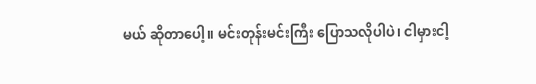မယ် ဆိုတာပေါ့။ မင်းတုန်းမင်းကြီး ပြောသလိုပါပဲ၊ ငါမှားငါ့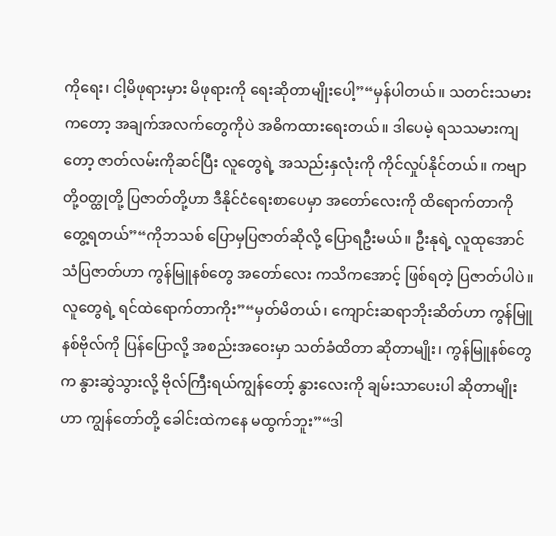ကိုရေး၊ ငါ့မိဖုရားမှား မိဖုရားကို ရေးဆိုတာမျိုးပေါ့”“မှန်ပါတယ်။ သတင်းသမားကတော့ အချက်အလက်တွေကိုပဲ အဓိကထားရေးတယ်။ ဒါပေမဲ့ ရသသမားကျတော့ ဇာတ်လမ်းကိုဆင်ပြီး လူတွေရဲ့ အသည်းနှလုံးကို ကိုင်လှုပ်နိုင်တယ်။ ကဗျာတို့ဝတ္ထုတို့ ပြဇာတ်တို့ဟာ ဒီနိုင်ငံရေးစာပေမှာ အတော်လေးကို ထိရောက်တာကို တွေ့ရတယ်”“ကိုဘသစ် ပြောမှပြဇာတ်ဆိုလို့ ပြောရဦးမယ်။ ဦးနုရဲ့ လူထုအောင်သံပြဇာတ်ဟာ ကွန်မြူနစ်တွေ အတော်လေး ကသိကအောင့် ဖြစ်ရတဲ့ ပြဇာတ်ပါပဲ။ လူတွေရဲ့ ရင်ထဲရောက်တာကိုး”“မှတ်မိတယ်၊ ကျောင်းဆရာဘိုးဆိတ်ဟာ ကွန်မြူနစ်ဗိုလ်ကို ပြန်ပြောလို့ အစည်းအဝေးမှာ သတ်ခံထိတာ ဆိုတာမျိုး၊ ကွန်မြူနစ်တွေက နွားဆွဲသွားလို့ ဗိုလ်ကြီးရယ်ကျွန်တော့် နွားလေးကို ချမ်းသာပေးပါ ဆိုတာမျိုးဟာ ကျွန်တော်တို့ ခေါင်းထဲကနေ မထွက်ဘူး”“ဒါ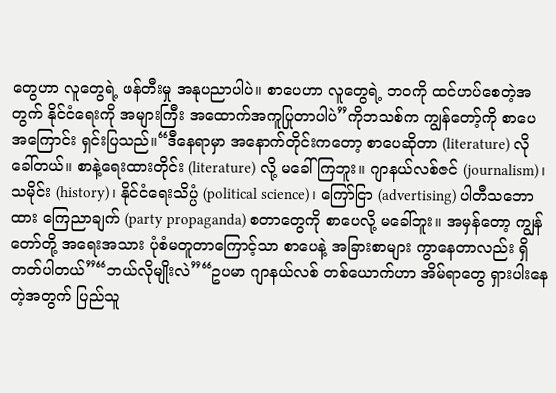တွေဟာ လူတွေရဲ့ ဖန်တီးမှု အနုပညာပါပဲ။ စာပေဟာ လူတွေရဲ့ ဘဝကို ထင်ဟပ်စေတဲ့အတွက် နိုင်ငံရေးကို အများကြီး အထောက်အကူပြုတာပါပဲ”ကိုဘသစ်က ကျွန်တော့်ကို စာပေအကြောင်း ရှင်းပြသည်။“ဒီနေရာမှာ အနောက်တိုင်းကတော့ စာပေဆိုတာ (literature) လိုခေါ်တယ်။ စာနဲ့ရေးထားတိုင်း (literature) လို့ မခေါ်ကြဘူး။ ဂျာနယ်လစ်ဇင် (journalism)၊ သမိုင်း (history)၊ နိုင်ငံရေးသိပ္ပံ (political science)၊ ကြော်ငြာ (advertising) ပါတီသဘောထား ကြေညာချက် (party propaganda) စတာတွေကို စာပေလို့ မခေါ်ဘူး။ အမှန်တော့ ကျွန်တော်တို့ အရေးအသား ပုံစံမတူတာကြောင့်သာ စာပေနဲ့ အခြားစာများ ကွာနေတာလည်း ရှိတတ်ပါတယ်”“ဘယ်လိုမျိုးလဲ”“ဥပမာ ဂျာနယ်လစ် တစ်ယောက်ဟာ အိမ်ရာတွေ ရှားပါးနေတဲ့အတွက် ပြည်သူ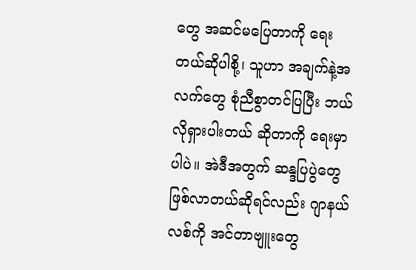တွေ အဆင်မပြေတာကို ရေးတယ်ဆိုပါစို့၊ သူဟာ အချက်နဲ့အလက်တွေ စုံညီစွာတင်ပြပြီး ဘယ်လိုရှားပါးတယ် ဆိုတာကို ရေးမှာပါပဲ။ အဲဒီအတွက် ဆန္ဒပြပွဲတွေ ဖြစ်လာတယ်ဆိုရင်လည်း ဂျာနယ်လစ်ကို အင်တာဗျူးတွေ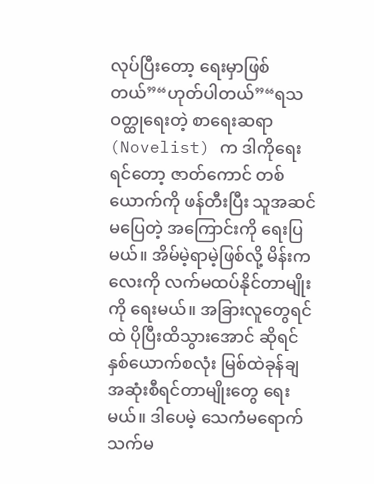လုပ်ပြီးတော့ ရေးမှာဖြစ်တယ်”“ဟုတ်ပါတယ်”“ရသဝတ္ထုရေးတဲ့ စာရေးဆရာ (Novelist) က ဒါကိုရေးရင်တော့ ဇာတ်ကောင် တစ်ယောက်ကို ဖန်တီးပြီး သူအဆင်မပြေတဲ့ အကြောင်းကို ရေးပြမယ်။ အိမ်မဲ့ရာမဲ့ဖြစ်လို့ မိန်းကလေးကို လက်မထပ်နိုင်တာမျိုးကို ရေးမယ်။ အခြားလူတွေရင်ထဲ ပိုပြီးထိသွားအောင် ဆိုရင် နှစ်ယောက်စလုံး မြစ်ထဲခုန်ချ အဆုံးစီရင်တာမျိုးတွေ ရေးမယ်။ ဒါပေမဲ့ သေကံမရောက် သက်မ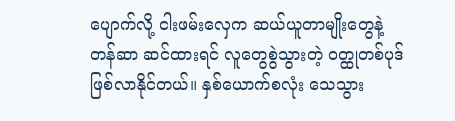ပျောက်လို့ ငါးဖမ်းလှေက ဆယ်ယူတာမျိုးတွေနဲ့ တန်ဆာ ဆင်ထားရင် လူတွေစွဲသွားတဲ့ ဝတ္ထုတစ်ပုဒ် ဖြစ်လာနိုင်တယ်။ နှစ်ယောက်စလုံး သေသွား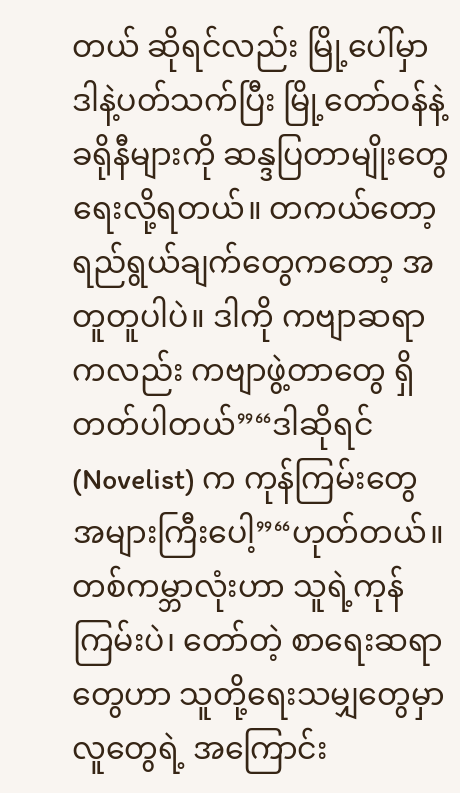တယ် ဆိုရင်လည်း မြို့ပေါ်မှာ ဒါနဲ့ပတ်သက်ပြီး မြို့တော်ဝန်နဲ့ ခရိုနီများကို ဆန္ဒပြတာမျိုးတွေ ရေးလို့ရတယ်။ တကယ်တော့ ရည်ရွယ်ချက်တွေကတော့ အတူတူပါပဲ။ ဒါကို ကဗျာဆရာကလည်း ကဗျာဖွဲ့တာတွေ ရှိတတ်ပါတယ်”“ဒါဆိုရင် (Novelist) က ကုန်ကြမ်းတွေ အများကြီးပေါ့”“ဟုတ်တယ်။ တစ်ကမ္ဘာလုံးဟာ သူရဲ့ကုန်ကြမ်းပဲ၊ တော်တဲ့ စာရေးဆရာတွေဟာ သူတို့ရေးသမျှတွေမှာ လူတွေရဲ့ အကြောင်း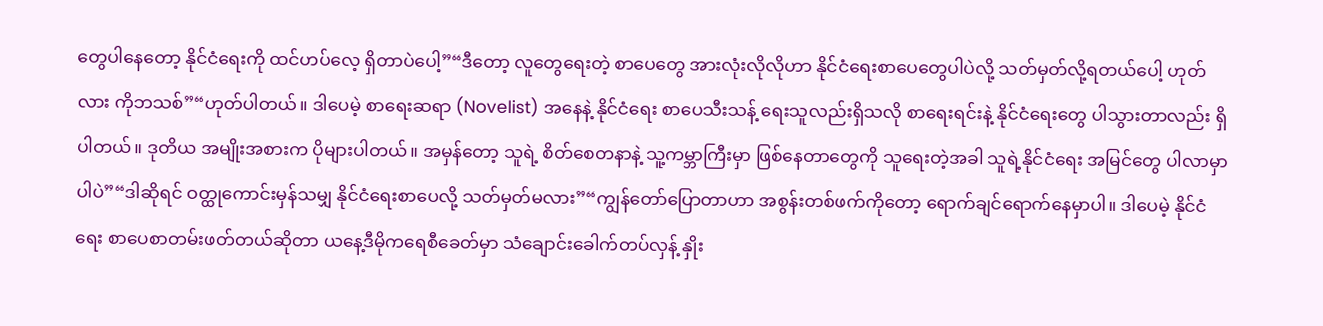တွေပါနေတော့ နိုင်ငံရေးကို ထင်ဟပ်လေ့ ရှိတာပဲပေါ့”“ဒီတော့ လူတွေရေးတဲ့ စာပေတွေ အားလုံးလိုလိုဟာ နိုင်ငံရေးစာပေတွေပါပဲလို့ သတ်မှတ်လို့ရတယ်ပေါ့ ဟုတ်လား ကိုဘသစ်”“ဟုတ်ပါတယ်။ ဒါပေမဲ့ စာရေးဆရာ (Novelist) အနေနဲ့ နိုင်ငံရေး စာပေသီးသန့် ရေးသူလည်းရှိသလို စာရေးရင်းနဲ့ နိုင်ငံရေးတွေ ပါသွားတာလည်း ရှိပါတယ်။ ဒုတိယ အမျိုးအစားက ပိုများပါတယ်။ အမှန်တော့ သူရဲ့ စိတ်စေတနာနဲ့ သူ့ကမ္ဘာကြီးမှာ ဖြစ်နေတာတွေကို သူရေးတဲ့အခါ သူရဲ့နိုင်ငံရေး အမြင်တွေ ပါလာမှာပါပဲ”“ဒါဆိုရင် ဝတ္ထုကောင်းမှန်သမျှ နိုင်ငံရေးစာပေလို့ သတ်မှတ်မလား”“ကျွန်တော်ပြောတာဟာ အစွန်းတစ်ဖက်ကိုတော့ ရောက်ချင်ရောက်နေမှာပါ။ ဒါပေမဲ့ နိုင်ငံရေး စာပေစာတမ်းဖတ်တယ်ဆိုတာ ယနေ့ဒီမိုကရေစီခေတ်မှာ သံချောင်းခေါက်တပ်လှန့် နှိုး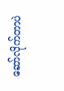ဆော်လိုက်တာပဲ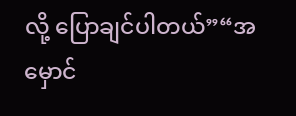လို့ ပြောချင်ပါတယ်”“အမှောင်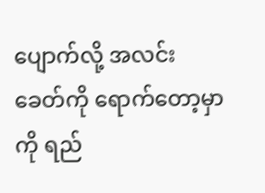ပျောက်လို့ အလင်းခေတ်ကို ရောက်တော့မှာကို ရည်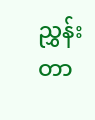ညွှန်းတာ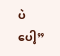ပဲပေါ့”